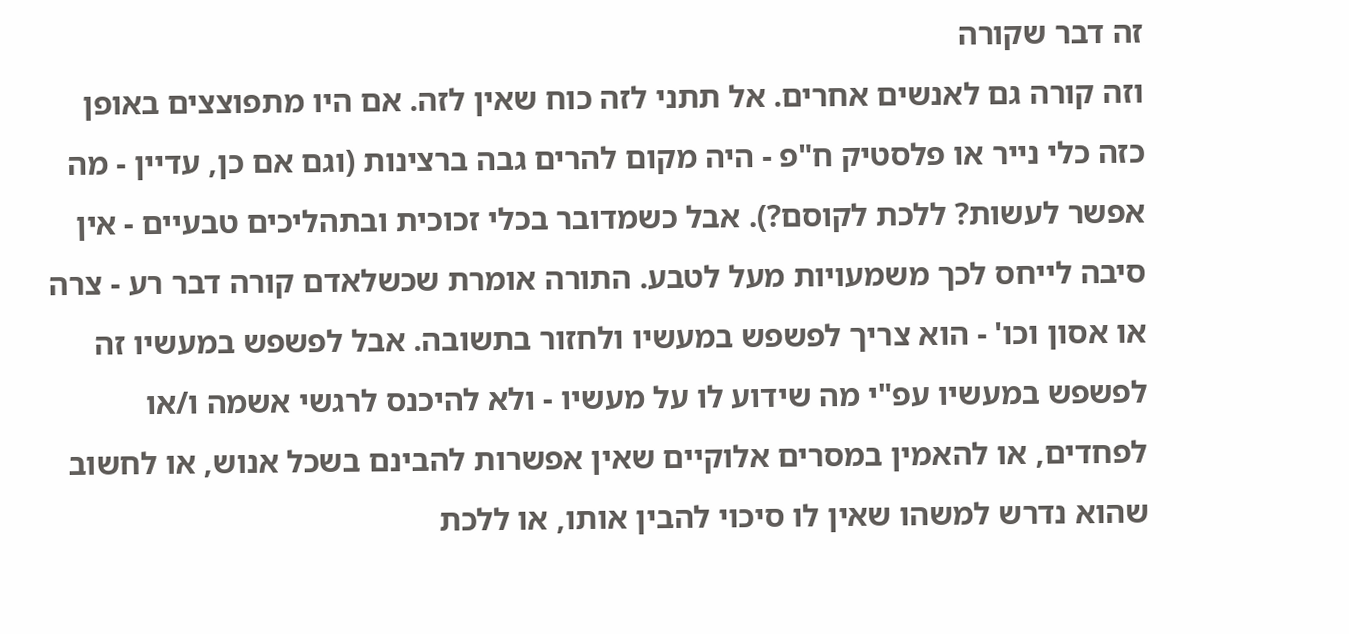זה דבר שקורה
וזה קורה גם לאנשים אחרים. אל תתני לזה כוח שאין לזה. אם היו מתפוצצים באופן כזה כלי נייר או פלסטיק ח"פ - היה מקום להרים גבה ברצינות (וגם אם כן, עדיין - מה אפשר לעשות? ללכת לקוסם?). אבל כשמדובר בכלי זכוכית ובתהליכים טבעיים - אין סיבה לייחס לכך משמעויות מעל לטבע. התורה אומרת שכשלאדם קורה דבר רע - צרה או אסון וכו' - הוא צריך לפשפש במעשיו ולחזור בתשובה. אבל לפשפש במעשיו זה לפשפש במעשיו עפ"י מה שידוע לו על מעשיו - ולא להיכנס לרגשי אשמה ו/או לפחדים, או להאמין במסרים אלוקיים שאין אפשרות להבינם בשכל אנוש, או לחשוב שהוא נדרש למשהו שאין לו סיכוי להבין אותו, או ללכת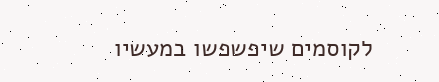לקוסמים שיפשפשו במעשיו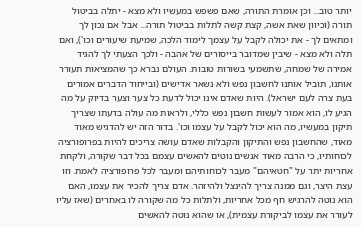יותר טוב... וכן אומרת התורה, שאם פשפש במעשיו ולא מצא - יתלה בביטול תורה (וכיוון שאת אשה, קצת קשה לתלות בביטול תורה... אבל אם נכון לך ומתאים לך - את יכולה לקבל על עצמך לימוד הלכה, שמיעת שיעורים וכו'), ואם תלה ולא מצא - שיבין שמדובר בייסורים של אהבה - ולכך הצעתי לך להגיד אמירה של שמחה, שתשמעי בשורות טובות. העולם נברא כך שהמציאות תעורר אותנו, תוביל אותנו לחשבון נפש ולא נשאר אדישים (ובייחוד הדברים אמורים בעת צרה לעם ישראל). היות שאדם אינו יכול לדעת כל צער וצער בדיוק על מה הגיע לו, הוא אמור לעשות חשבון נפש כללי, ולראות מה עולה בדעתו שצריך תיקון במעשיו, מה הוא יכול לקבל על עצמו וכו'. בדור הזה יש להדגיש מאוד מאוד, שהחשבון נפש והתיקון והקבלות שאדם עושה צריכים להיות בפרופורציה לכוחותיו, כי הרבה מאוד אנשים נוטים להאשים עצמם בכל דבר שקורה, ולקחת אחריות יתר על "חטאיהם" מעבר לכוחותיהם ומעבר לכל פרופורציה לאמת. וזו עצת היצר, וגם ממנה צריך להינצל ולהיזהר. אדם צריך להכיר את עצמו, האם הוא נוטה להרגיש חף מכל אחריות, ולתלות כל מה שקורה לו באחרים (שאז עליו לעורר את עצמו לביקורת עצמית), או שהוא נוטה להאשים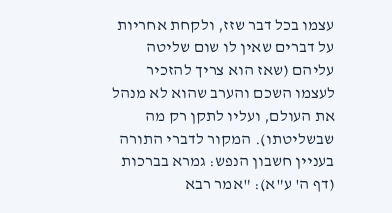עצמו בכל דבר שזז, ולקחת אחריות על דברים שאין לו שום שליטה עליהם (שאז הוא צריך להזכיר לעצמו השכם והערב שהוא לא מנהל את העולם, ועליו לתקן רק מה שבשליטתו). המקור לדברי התורה בעניין חשבון הנפש: גמרא בברכות (דף ה' ע"א): "אמר רבא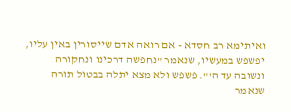ואיתימא רב חסדא - אם רואה אדם שייסורין באין עליו, יפשפש במעשיו, שנאמר "נחפשה דרכינו ונחקורה ונשובה עד ה'". פשפש ולא מצא יתלה בבטול תורה שנאמר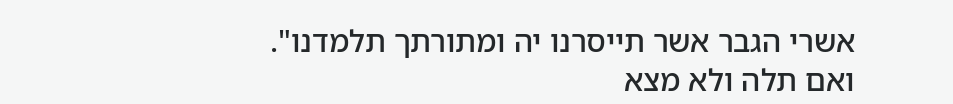אשרי הגבר אשר תייסרנו יה ומתורתך תלמדנו". ואם תלה ולא מצא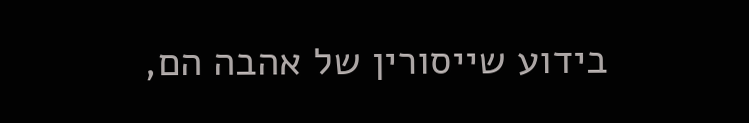בידוע שייסורין של אהבה הם,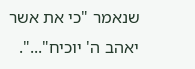שנאמר "כי את אשר יאהב ה' יוכיח"...".